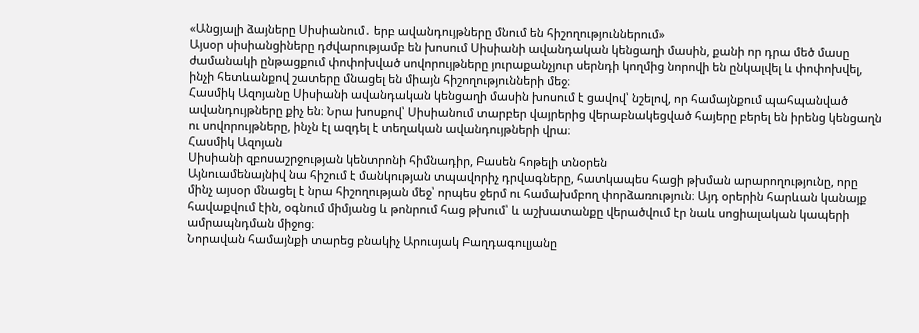«Անցյալի ձայները Սիսիանում․ երբ ավանդույթները մնում են հիշողություններում»
Այսօր սիսիանցիները դժվարությամբ են խոսում Սիսիանի ավանդական կենցաղի մասին, քանի որ դրա մեծ մասը ժամանակի ընթացքում փոփոխված սովորույթները յուրաքանչյուր սերնդի կողմից նորովի են ընկալվել և փոփոխվել, ինչի հետևանքով շատերը մնացել են միայն հիշողությունների մեջ։
Հասմիկ Ազոյանը Սիսիանի ավանդական կենցաղի մասին խոսում է ցավով՝ նշելով, որ համայնքում պահպանված ավանդույթները քիչ են։ Նրա խոսքով՝ Սիսիանում տարբեր վայրերից վերաբնակեցված հայերը բերել են իրենց կենցաղն ու սովորույթները, ինչն էլ ազդել է տեղական ավանդույթների վրա։
Հասմիկ Ազոյան
Սիսիանի զբոսաշրջության կենտրոնի հիմնադիր, Բասեն հոթելի տնօրեն
Այնուամենայնիվ նա հիշում է մանկության տպավորիչ դրվագները, հատկապես հացի թխման արարողությունը, որը մինչ այսօր մնացել է նրա հիշողության մեջ՝ որպես ջերմ ու համախմբող փորձառություն։ Այդ օրերին հարևան կանայք հավաքվում էին, օգնում միմյանց և թոնրում հաց թխում՝ և աշխատանքը վերածվում էր նաև սոցիալական կապերի ամրապնդման միջոց։
Նորավան համայնքի տարեց բնակիչ Արուսյակ Բաղդագուլյանը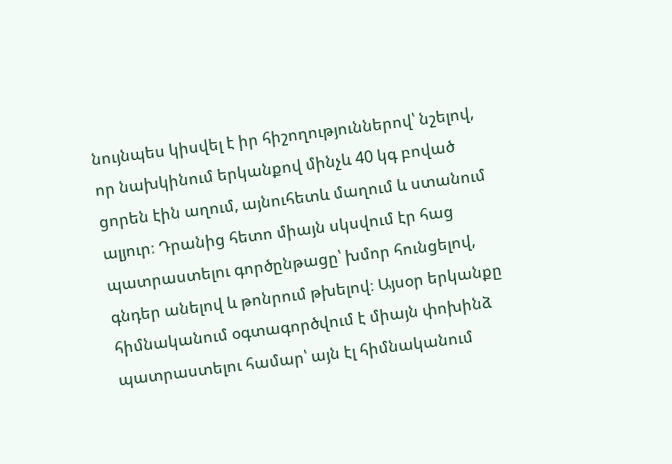նույնպես կիսվել է իր հիշողություններով՝ նշելով, որ նախկինում երկանքով մինչև 40 կգ բոված ցորեն էին աղում, այնուհետև մաղում և ստանում ալյուր։ Դրանից հետո միայն սկսվում էր հաց պատրաստելու գործընթացը՝ խմոր հունցելով, գնդեր անելով և թոնրում թխելով։ Այսօր երկանքը հիմնականում օգտագործվում է միայն փոխինձ պատրաստելու համար՝ այն էլ հիմնականում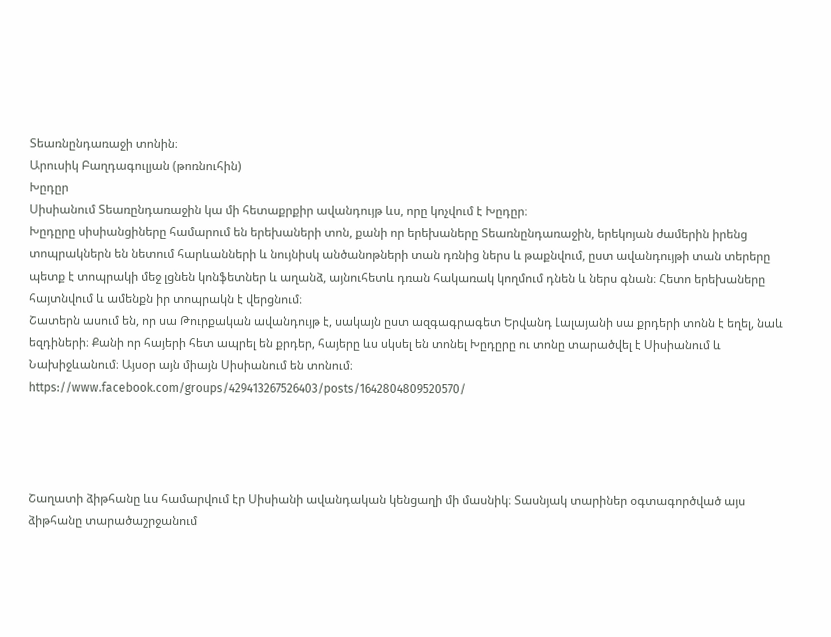Տեառնընդառաջի տոնին։
Արուսիկ Բաղդագուլյան (թոռնուհին)
Խըդըր
Սիսիանում Տեառընդառաջին կա մի հետաքրքիր ավանդույթ ևս, որը կոչվում է Խըդըր։
Խըդըրը սիսիանցիները համարում են երեխաների տոն, քանի որ երեխաները Տեառնընդառաջին, երեկոյան ժամերին իրենց տոպրակներն են նետում հարևանների և նույնիսկ անծանոթների տան դռնից ներս և թաքնվում, ըստ ավանդույթի տան տերերը պետք է տոպրակի մեջ լցնեն կոնֆետներ և աղանձ, այնուհետև դռան հակառակ կողմում դնեն և ներս գնան։ Հետո երեխաները հայտնվում և ամենքն իր տոպրակն է վերցնում։
Շատերն ասում են, որ սա Թուրքական ավանդույթ է, սակայն ըստ ազգագրագետ Երվանդ Լալայանի սա քրդերի տոնն է եղել, նաև եզդիների։ Քանի որ հայերի հետ ապրել են քրդեր, հայերը ևս սկսել են տոնել Խըդըրը ու տոնը տարածվել է Սիսիանում և Նախիջևանում։ Այսօր այն միայն Սիսիանում են տոնում։
https://www.facebook.com/groups/429413267526403/posts/1642804809520570/




Շաղատի ձիթհանը ևս համարվում էր Սիսիանի ավանդական կենցաղի մի մասնիկ։ Տասնյակ տարիներ օգտագործված այս ձիթհանը տարածաշրջանում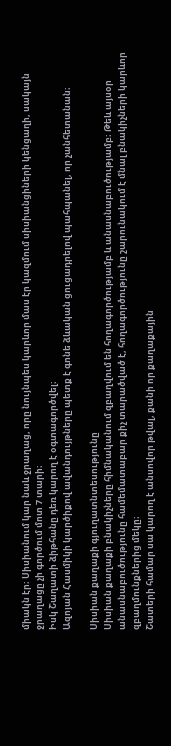միակն էր։ Սիսիանում կար նաև ջրաղաց, որը նույնպես կարևոր մաս էր կազմում սիսիանցիների կենցաղի, սակայն ջրաղացը չի գործում մոտ 7 տարի։
Իսկ Շաղատի ձիթհանը դեռ կարող է օգտագործվել։
Ազոյան Հասմիկի կարծիքով ավանդույթները պետք է գոնե ձևական ցուցադրելով պահպանել, որ չանհետանան։

Սիսիան քաղաքի գյուղատնտեսությունը
Սիսիան քաղաքի բնակիչները հիմնականում զբաղվում են հողագործությամբ և անասնաբուծությամբ։ Թեև այսօր անասնաբուծությունը համեմատաբար քիչ տարածված է, հողագործությունը շարունակում է մնալ բնակիչների կարևոր զբաղմունքներից մեկը։
Շատերի համար սա կարող է անսովոր թվալ, քանի որ քաղաքային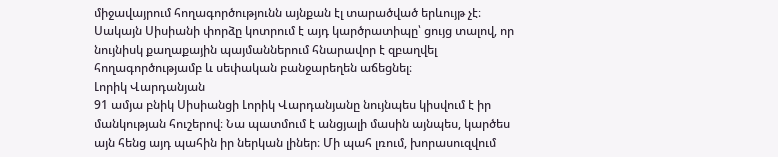միջավայրում հողագործությունն այնքան էլ տարածված երևույթ չէ։ Սակայն Սիսիանի փորձը կոտրում է այդ կարծրատիպը՝ ցույց տալով, որ նույնիսկ քաղաքային պայմաններում հնարավոր է զբաղվել հողագործությամբ և սեփական բանջարեղեն աճեցնել։
Լորիկ Վարդանյան
91 ամյա բնիկ Սիսիանցի Լորիկ Վարդանյանը նույնպես կիսվում է իր մանկության հուշերով։ Նա պատմում է անցյալի մասին այնպես, կարծես այն հենց այդ պահին իր ներկան լիներ։ Մի պահ լռում, խորասուզվում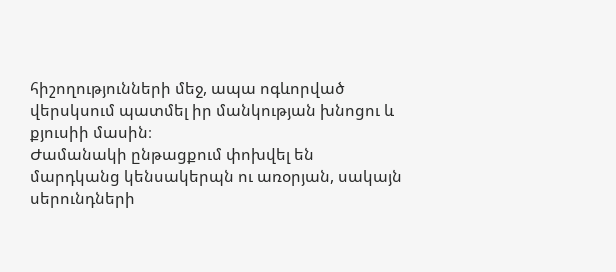հիշողությունների մեջ, ապա ոգևորված վերսկսում պատմել իր մանկության խնոցու և քյուսիի մասին։
Ժամանակի ընթացքում փոխվել են մարդկանց կենսակերպն ու առօրյան, սակայն սերունդների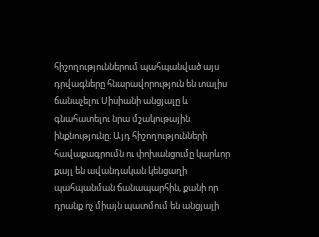հիշողություններում պահպանված այս դրվագները հնարավորություն են տալիս ճանաչելու Սիսիանի անցյալը և գնահատելու նրա մշակութային ինքնությունը։ Այդ հիշողությունների հավաքագրումն ու փոխանցումը կարևոր քայլ են ավանդական կենցաղի պահպանման ճանապարհին, քանի որ դրանք ոչ միայն պատմում են անցյալի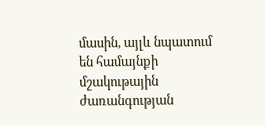մասին, այլև նպատում են համայնքի մշակութային ժառանգության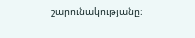շարունակությանը։